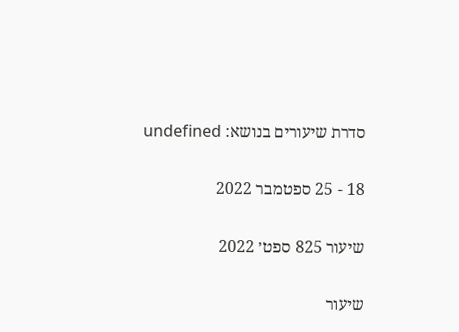סדרת שיעורים בנושא: undefined

18 - 25 ספטמבר 2022

שיעור 825 ספט׳ 2022

שיעור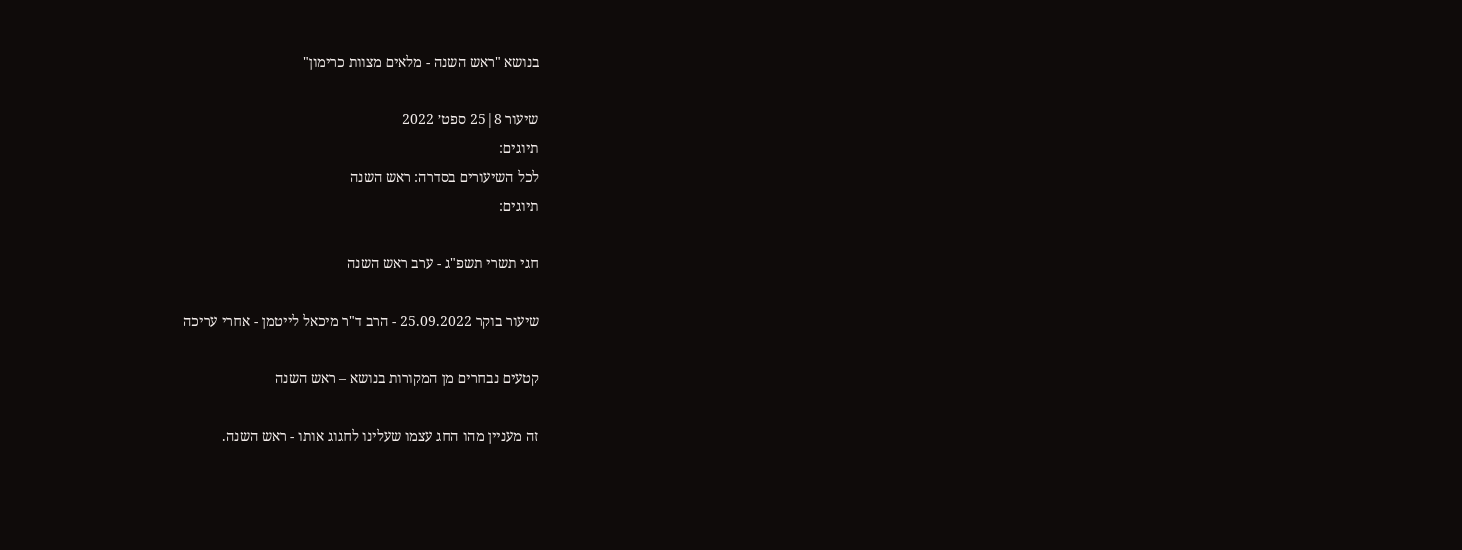בנושא "ראש השנה - מלאים מצוות כרימון"

שיעור 8|25 ספט׳ 2022
תיוגים:
לכל השיעורים בסדרה: ראש השנה
תיוגים:

חגי תשרי תשפ"ג - ערב ראש השנה

שיעור בוקר 25.09.2022 - הרב ד"ר מיכאל לייטמן - אחרי עריכה

קטעים נבחרים מן המקורות בנושא – ראש השנה

זה מעניין מהו החג עצמו שעלינו לחגוג אותו - ראש השנה.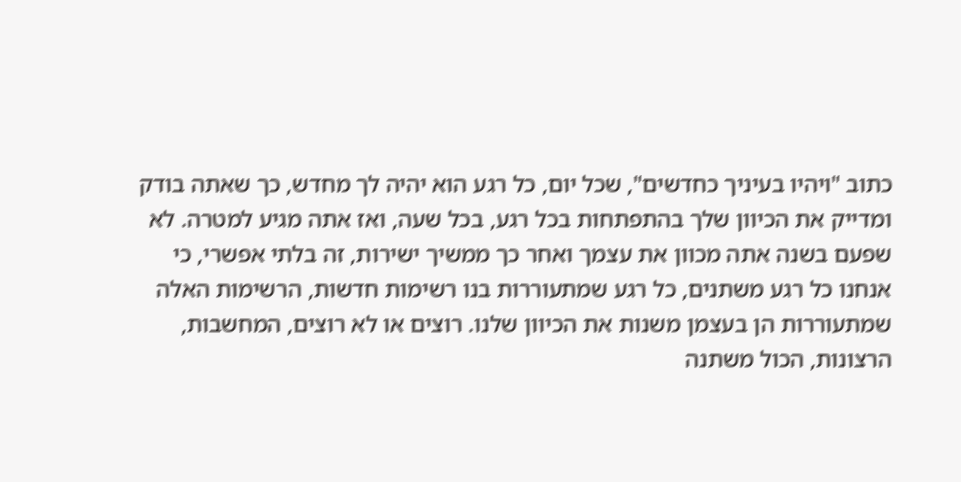כתוב "ויהיו בעיניך כחדשים", שכל יום, כל רגע הוא יהיה לך מחדש, כך שאתה בודק ומדייק את הכיוון שלך בהתפתחות בכל רגע, בכל שעה, ואז אתה מגיע למטרה. לא שפעם בשנה אתה מכוון את עצמך ואחר כך ממשיך ישירות, זה בלתי אפשרי, כי אנחנו כל רגע משתנים, כל רגע שמתעוררות בנו רשימות חדשות, הרשימות האלה שמתעוררות הן בעצמן משנות את הכיוון שלנו. רוצים או לא רוצים, המחשבות, הרצונות, הכול משתנה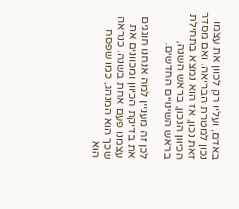באדם, ועליו רק לכוון את עצמו נכון למטרת הבריאה. ואם מסדר זאת נכון, אז הוא נמצא בתחילת הכיוון הנכון, בראש השנה, בראש השינויים החדשים.

לכן זה מעניין למה אנחנו חוגגים את בדיקת הכיוון ומכוונים את עצמנו פעם אחת בשנה. כנראה שכך הוא המנהג, כמו שפסח הוא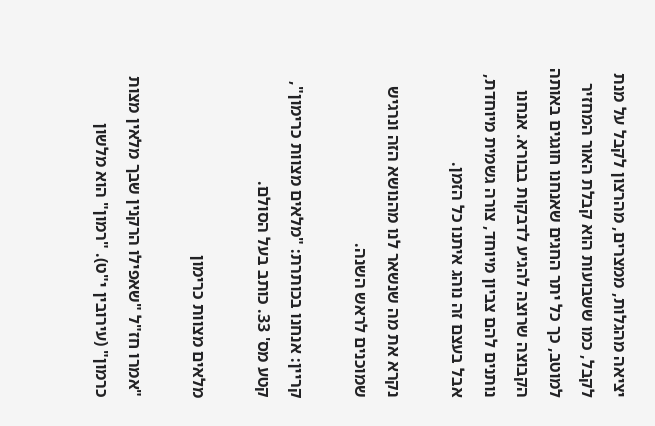יציאה מהגלות, ממצרים, מהרצון לקבל על מנת לקבל, כמו ששבועות הוא קבלת האור המחזיר למוטב, כך כל יתר החגים שאנחנו חוגגים באותה הקבוצה שרוצה להגיע לדבקות בבורא. אנחנו נותנים להם צביון מיוחד, צורה גשמית מיוחדת, אבל בעצם זה נוהג איתנו כל הזמן.

נקרא את מה שנשאר לנו מהנושא הזה ונרגיש שמוכנים לראש השנה.

קריין: אנחנו בכותרת: "מלאים מצוות כרימון", קטע מס' 33. כותב בעל הסולם.

מלאים מצוות כרימון

"אמרו חז"ל "שאפילו הרקנין שבך מלאין מצות כרמון" (עירובין י"ט). "רמון" הוא מלשון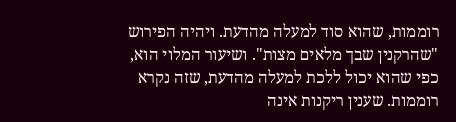רוממות, שהוא סוד למעלה מהדעת. ויהיה הפירוש "שהרקנין שבך מלאים מצות". ושיעור המלוי הוא, כפי שהוא יכול ללכת למעלה מהדעת, שזה נקרא רוממות. שענין ריקנות אינה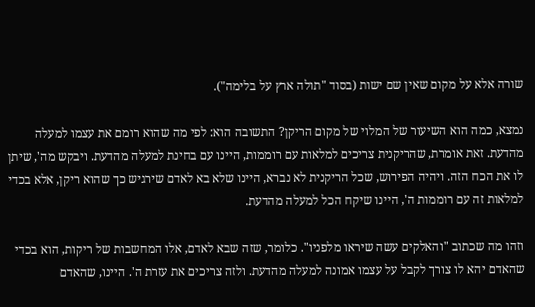שורה אלא על מקום שאין שם ישות (בסוד "תולה ארץ על בלימה").

נמצא, כמה הוא השיעור של המלוי של מקום הריקן? התשובה הוא: לפי מה שהוא רומם את עצמו למעלה מהדעת. זאת אומרת, שהריקנית צריכים למלאות עם רוממות, היינו עם בחינת למעלה מהדעת. ויבקש מה', שיתן לו את הכח הזה. ויהיה הפירוש, שכל הריקנית לא נברא, היינו שלא בא לאדם שירגיש כך שהוא ריקן, אלא בכדי למלאות זה עם רוממות ה', היינו שיקח הכל למעלה מהדעת.

וזהו מה שכתוב "והאלקים עשה שיראו מלפניו". כלומר, שזה שבא לאדם, אלו המחשבות של ריקות, הוא בכדי שהאדם יהא לו צורך לקבל על עצמו אמונה למעלה מהדעת. ולזה צריכים את עזרת ה'. היינו, שהאדם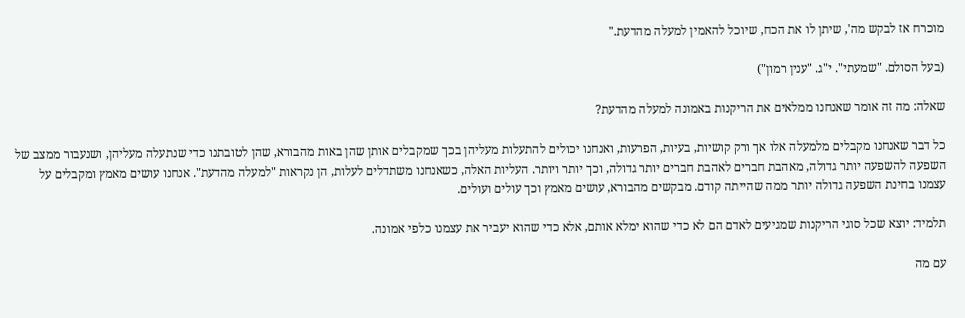מוכרח אז לבקש מה', שיתן לו את הכח, שיוכל להאמין למעלה מהדעת."

(בעל הסולם. "שמעתי". י"ג. "ענין רמון")

שאלה: מה זה אומר שאנחנו ממלאים את הריקנות באמונה למעלה מהדעת?

כל דבר שאנחנו מקבלים מלמעלה אלו אך ורק קושיות, בעיות, הפרעות, ואנחנו יכולים להתעלות מעליהן בכך שמקבלים אותן שהן באות מהבורא, שהן לטובתנו כדי שנתעלה מעליהן, ושנעבור ממצב של השפעה להשפעה יותר גדולה, מאהבת חברים לאהבת חברים יותר גדולה, וכך יותר ויותר. העליות האלה, כשאנחנו משתדלים לעלות, הן נקראות "למעלה מהדעת". אנחנו עושים מאמץ ומקבלים על עצמנו בחינת השפעה גדולה יותר ממה שהייתה קודם. מבקשים מהבורא, עושים מאמץ וכך עולים ועולים.

תלמיד: יוצא שכל סוגי הריקנות שמגיעים לאדם הם לא כדי שהוא ימלא אותם, אלא כדי שהוא יעביר את עצמנו כלפי אמונה.

עם מה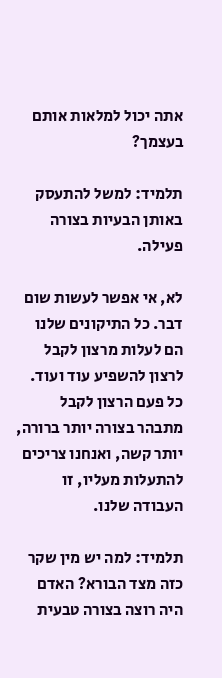אתה יכול למלאות אותם בעצמך?

תלמיד: למשל להתעסק באותן הבעיות בצורה פעילה.

לא, אי אפשר לעשות שום דבר. כל התיקונים שלנו הם לעלות מרצון לקבל לרצון להשפיע עוד ועוד. כל פעם הרצון לקבל מתבהר בצורה יותר ברורה, יותר קשה, ואנחנו צריכים להתעלות מעליו, זו העבודה שלנו.

תלמיד: למה יש מין שקר כזה מצד הבורא? האדם היה רוצה בצורה טבעית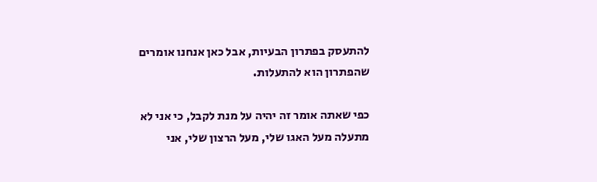להתעסק בפתרון הבעיות, אבל כאן אנחנו אומרים שהפתרון הוא להתעלות.

כפי שאתה אומר זה יהיה על מנת לקבל, כי אני לא מתעלה מעל האגו שלי, מעל הרצון שלי, אני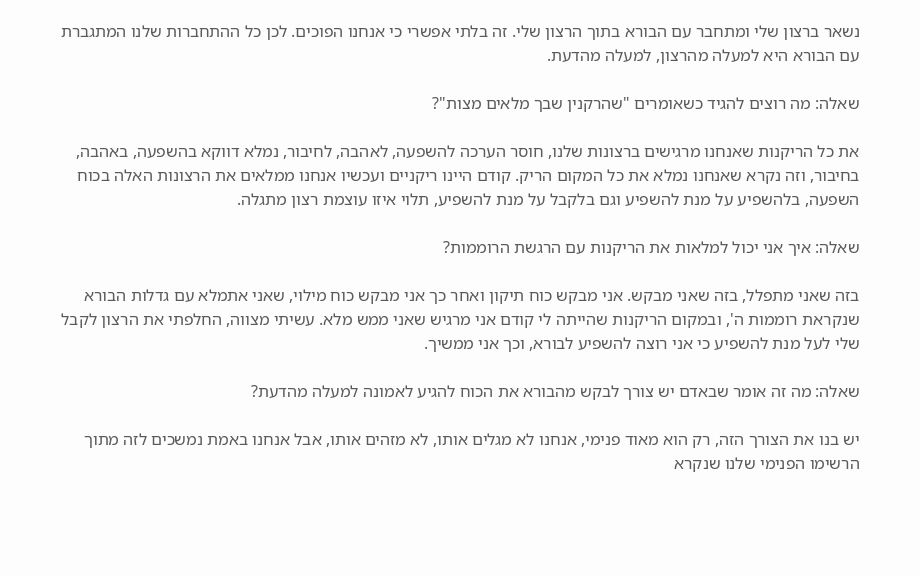נשאר ברצון שלי ומתחבר עם הבורא בתוך הרצון שלי. זה בלתי אפשרי כי אנחנו הפוכים. לכן כל ההתחברות שלנו המתגברת עם הבורא היא למעלה מהרצון, למעלה מהדעת.

שאלה: מה רוצים להגיד כשאומרים "שהרקנין שבך מלאים מצות"?

את כל הריקנות שאנחנו מרגישים ברצונות שלנו, חוסר הערכה להשפעה, לאהבה, לחיבור, נמלא דווקא בהשפעה, באהבה, בחיבור, וזה נקרא שאנחנו נמלא את כל המקום הריק. קודם היינו ריקניים ועכשיו אנחנו ממלאים את הרצונות האלה בכוח השפעה, בלהשפיע על מנת להשפיע וגם בלקבל על מנת להשפיע, תלוי איזו עוצמת רצון מתגלה.

שאלה: איך אני יכול למלאות את הריקנות עם הרגשת הרוממות?

בזה שאני מתפלל, בזה שאני מבקש. אני מבקש כוח תיקון ואחר כך אני מבקש כוח מילוי, שאני אתמלא עם גדלות הבורא שנקראת רוממות ה', ובמקום הריקנות שהייתה לי קודם אני מרגיש שאני ממש מלא. עשיתי מצווה, החלפתי את הרצון לקבל שלי לעל מנת להשפיע כי אני רוצה להשפיע לבורא, וכך אני ממשיך.

שאלה: מה זה אומר שבאדם יש צורך לבקש מהבורא את הכוח להגיע לאמונה למעלה מהדעת?

יש בנו את הצורך הזה, רק הוא מאוד פנימי, אנחנו לא מגלים אותו, לא מזהים אותו, אבל אנחנו באמת נמשכים לזה מתוך הרשימו הפנימי שלנו שנקרא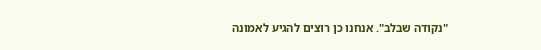"נקודה שבלב". אנחנו כן רוצים להגיע לאמונה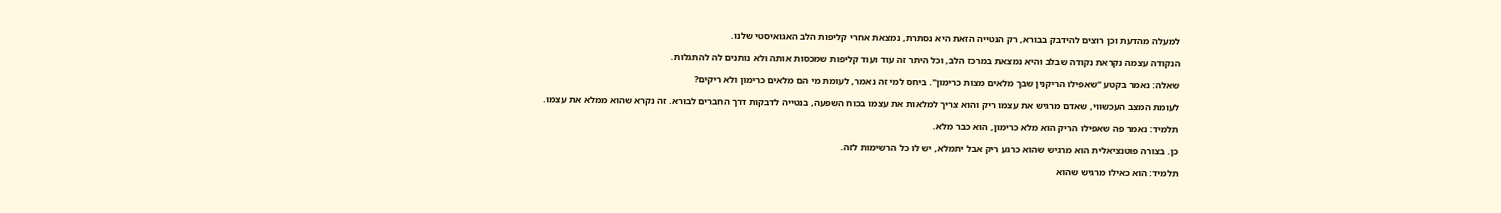למעלה מהדעת וכן רוצים להידבק בבורא, רק הנטייה הזאת היא נסתרת, נמצאת אחרי קליפות הלב האגואיסטי שלנו.

הנקודה עצמה נקראת נקודה שבלב והיא נמצאת במרכז הלב, וכל היתר זה עוד ועוד קליפות שמכסות אותה ולא נותנים לה להתגלות.

שאלה: נאמר בקטע "שאפילו הריקנין שבך מלאים מצות כרימון". ביחס למי זה נאמר, לעומת מי הם מלאים כרימון ולא ריקים?

לעומת המצב העכשווי, שאדם מרגיש את עצמו ריק והוא צריך למלאות את עצמו בכוח השפעה, בנטייה לדבקות דרך החברים לבורא. זה נקרא שהוא ממלא את עצמו.

תלמיד: נאמר פה שאפילו הריק הוא מלא כרימון, הוא כבר מלא.

כן. בצורה פוטנציאלית הוא מרגיש שהוא כרגע ריק אבל יתמלא, יש לו כל הרשימות לזה.

תלמיד: הוא כאילו מרגיש שהוא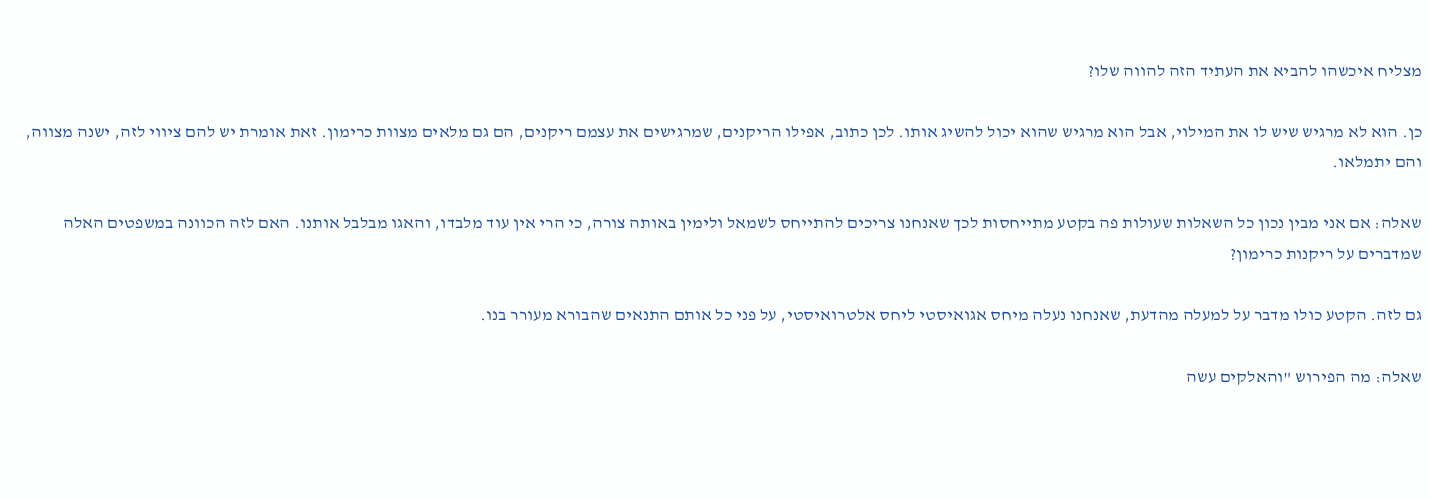מצליח איכשהו להביא את העתיד הזה להווה שלו?

כן. הוא לא מרגיש שיש לו את המילוי, אבל הוא מרגיש שהוא יכול להשיג אותו. לכן כתוב, אפילו הריקנים, שמרגישים את עצמם ריקנים, הם גם מלאים מצוות כרימון. זאת אומרת יש להם ציווי לזה, ישנה מצווה, והם יתמלאו.

שאלה: אם אני מבין נכון כל השאלות שעולות פה בקטע מתייחסות לכך שאנחנו צריכים להתייחס לשמאל ולימין באותה צורה, כי הרי אין עוד מלבדו, והאגו מבלבל אותנו. האם לזה הכוונה במשפטים האלה שמדברים על ריקנות כרימון?

גם לזה. הקטע כולו מדבר על למעלה מהדעת, שאנחנו נעלה מיחס אגואיסטי ליחס אלטרואיסטי, על פני כל אותם התנאים שהבורא מעורר בנו.

שאלה: מה הפירוש "והאלקים עשה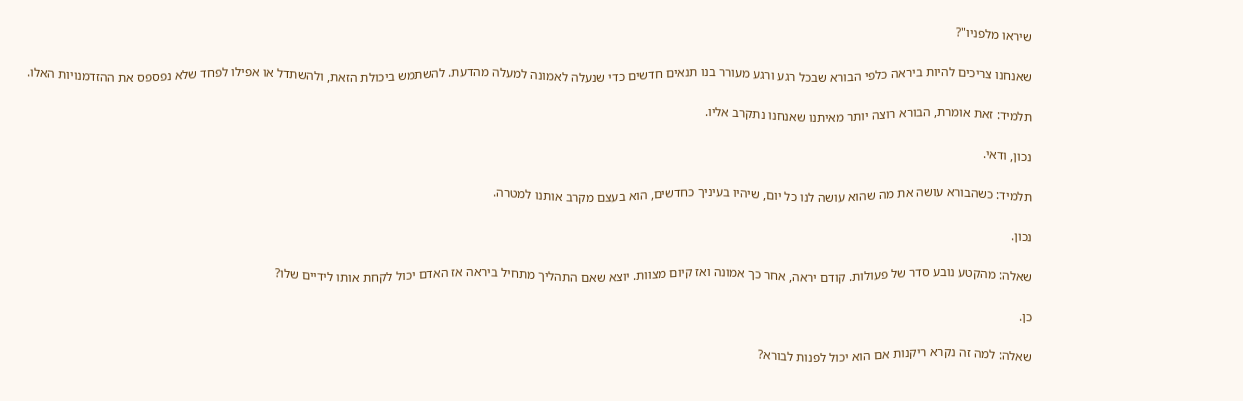שיראו מלפניו"?

שאנחנו צריכים להיות ביראה כלפי הבורא שבכל רגע ורגע מעורר בנו תנאים חדשים כדי שנעלה לאמונה למעלה מהדעת. להשתמש ביכולת הזאת, ולהשתדל או אפילו לפחד שלא נפספס את ההזדמנויות האלו.

תלמיד: זאת אומרת, הבורא רוצה יותר מאיתנו שאנחנו נתקרב אליו.

נכון, ודאי.

תלמיד: כשהבורא עושה את מה שהוא עושה לנו כל יום, שיהיו בעיניך כחדשים, הוא בעצם מקרב אותנו למטרה.

נכון.

שאלה: מהקטע נובע סדר של פעולות. קודם יראה, אחר כך אמונה ואז קיום מצוות. יוצא שאם התהליך מתחיל ביראה אז האדם יכול לקחת אותו לידיים שלו?

כן.

שאלה: למה זה נקרא ריקנות אם הוא יכול לפנות לבורא?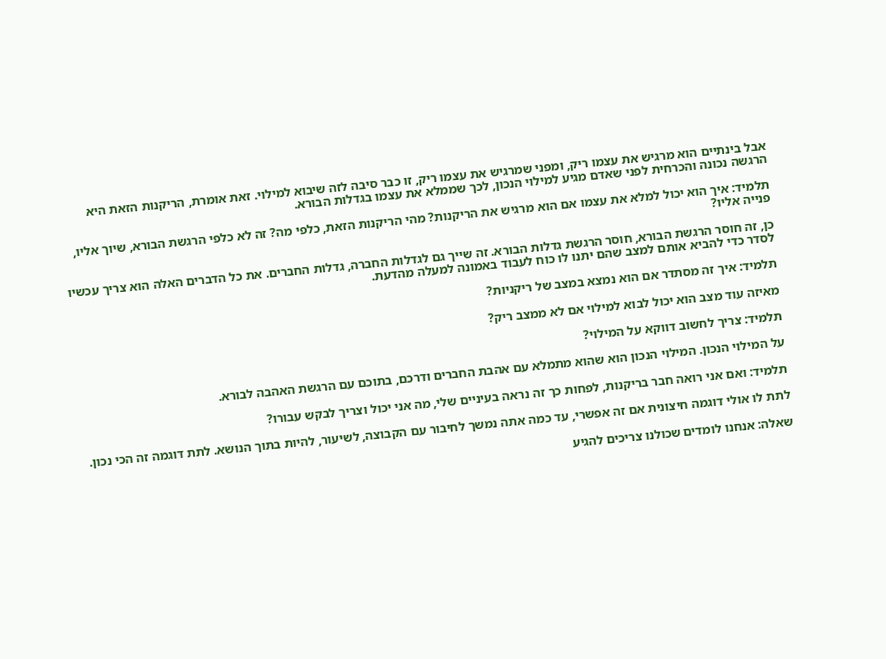אבל בינתיים הוא מרגיש את עצמו ריק, ומפני שמרגיש את עצמו ריק, זו כבר סיבה לזה שיבוא למילוי. זאת אומרת, הריקנות הזאת היא הרגשה נכונה והכרחית לפני שאדם מגיע למילוי הנכון, לכך שממלא את עצמו בגדלות הבורא.

תלמיד: איך הוא יכול למלא את עצמו אם הוא מרגיש את הריקנות? מהי הריקנות הזאת, כלפי מה? זה לא כלפי הרגשת הבורא, שיוך אליו, פנייה אליו?

כן, זה חוסר הרגשת הבורא, חוסר הרגשת גדלות הבורא. זה שייך גם לגדלות החברה, גדלות החברים. את כל הדברים האלה הוא צריך עכשיו לסדר כדי להביא אותם למצב שהם יתנו לו כוח לעבוד באמונה למעלה מהדעת.

תלמיד: איך זה מסתדר אם הוא נמצא במצב של ריקניות?

מאיזה עוד מצב הוא יכול לבוא למילוי אם לא ממצב ריק?

תלמיד: צריך לחשוב דווקא על המילוי?

על המילוי הנכון. המילוי הנכון הוא שהוא מתמלא עם אהבת החברים ודרכם, בתוכם עם הרגשת האהבה לבורא.

תלמיד: ואם אני רואה חבר בריקנות, לפחות כך זה נראה בעיניים שלי, מה אני יכול וצריך לבקש עבורו?

לתת לו אולי דוגמה חיצונית אם זה אפשרי, עד כמה אתה נמשך לחיבור עם הקבוצה, לשיעור, להיות בתוך הנושא. לתת דוגמה זה הכי נכון.

שאלה: אנחנו לומדים שכולנו צריכים להגיע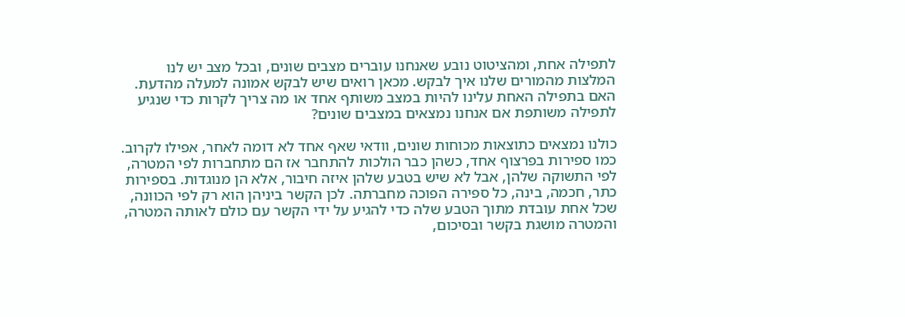לתפילה אחת, ומהציטוט נובע שאנחנו עוברים מצבים שונים, ובכל מצב יש לנו המלצות מהמורים שלנו איך לבקש. מכאן רואים שיש לבקש אמונה למעלה מהדעת. האם בתפילה האחת עלינו להיות במצב משותף אחד או מה צריך לקרות כדי שנגיע לתפילה משותפת אם אנחנו נמצאים במצבים שונים?

כולנו נמצאים כתוצאות מכוחות שונים, וודאי שאף אחד לא דומה לאחר, אפילו לקרוב. כמו ספירות בפרצוף אחד, כשהן כבר הולכות להתחבר אז הם מתחברות לפי המטרה, לפי התשוקה שלהן, אבל לא שיש בטבע שלהן איזה חיבור, אלא הן מנוגדות. בספירות כתר, חכמה, בינה, כל ספירה הפוכה מחברתה. לכן הקשר ביניהן הוא רק לפי הכוונה, שכל אחת עובדת מתוך הטבע שלה כדי להגיע על ידי הקשר עם כולם לאותה המטרה, והמטרה מושגת בקשר ובסיכום,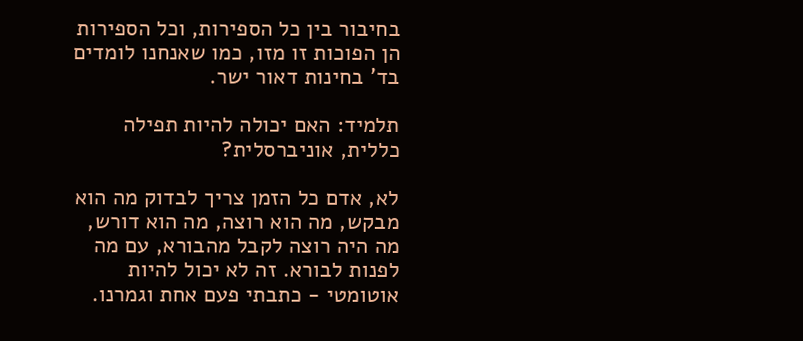בחיבור בין כל הספירות, וכל הספירות הן הפוכות זו מזו, כמו שאנחנו לומדים בד' בחינות דאור ישר.

תלמיד: האם יכולה להיות תפילה כללית, אוניברסלית?

לא, אדם כל הזמן צריך לבדוק מה הוא מבקש, מה הוא רוצה, מה הוא דורש, מה היה רוצה לקבל מהבורא, עם מה לפנות לבורא. זה לא יכול להיות אוטומטי - כתבתי פעם אחת וגמרנו.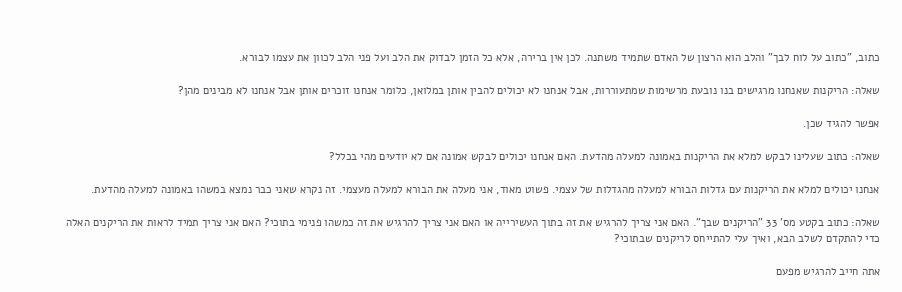כתוב, "כתוב על לוח לבך" והלב הוא הרצון של האדם שתמיד משתנה. לכן אין ברירה, אלא כל הזמן לבדוק את הלב ועל פני הלב לכוון את עצמו לבורא.

שאלה: הריקנות שאנחנו מרגישים בנו נובעת מרשימות שמתעוררות, אבל אנחנו לא יכולים להבין אותן במלואן, כלומר אנחנו זוכרים אותן אבל אנחנו לא מבינים מהן?

אפשר להגיד שכן.

שאלה: כתוב שעלינו לבקש למלא את הריקנות באמונה למעלה מהדעת. האם אנחנו יכולים לבקש אמונה אם לא יודעים מהי בכלל?

אנחנו יכולים למלא את הריקנות עם גדלות הבורא למעלה מהגדלות של עצמי. פשוט מאוד, אני מעלה את הבורא למעלה מעצמי. זה נקרא שאני כבר נמצא במשהו באמונה למעלה מהדעת.

שאלה: כתוב בקטע מס' 33 "הריקנים שבך". האם אני צריך להרגיש את זה בתוך העשירייה או האם אני צריך להרגיש את זה כמשהו פנימי בתוכי? האם אני צריך תמיד לראות את הריקנים האלה כדי להתקדם לשלב הבא, ואיך עלי להתייחס לריקנים שבתוכי?

אתה חייב להרגיש מפעם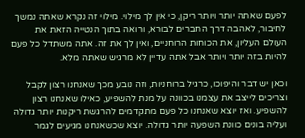לפעם שאתה יותר ויותר ריקן, כי אין לך מילוי. מילוי זה נקרא שאתה נמשך לחיבור, לאהבה דרך החברים לבורא, ורואה בתוך הנטייה הזאת את העולם העליון, את הכוחות הרוחניים, ואין לך את זה. אתה משתדל כל פעם להיות בזה יותר ויותר אבל אתה עדיין לא מרגיש שאתה מלא.

וכאן יש דבר והיפוכו, כרגיל ברוחניות, וזה נובע מכך שאנחנו רצון לקבל וצריכים לייצב את עצמנו בכוונה על מנת להשפיע, כאילו שאנחנו רצון להשפיע. ואז יוצא שאנחנו כל פעם מתקדמים להרגשת ריקנות יותר גדולה ועליה בונים כוונת השפעה יותר גדולה. יוצא שכשאנחנו מגיעים לגמר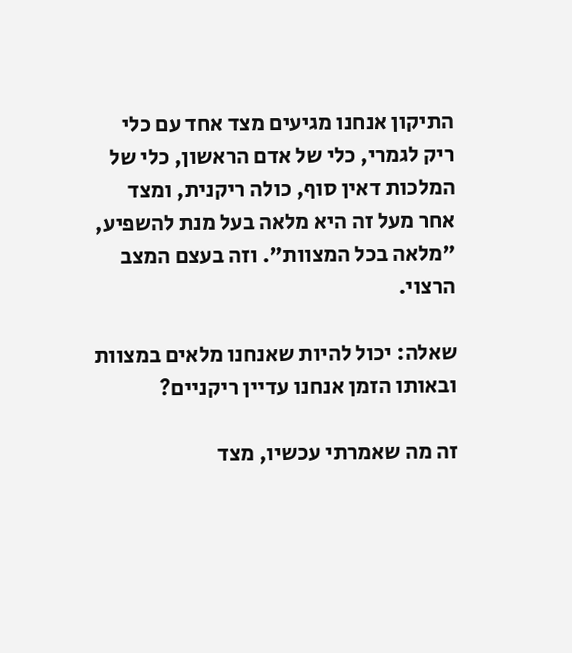התיקון אנחנו מגיעים מצד אחד עם כלי ריק לגמרי, כלי של אדם הראשון, כלי של המלכות דאין סוף, כולה ריקנית, ומצד אחר מעל זה היא מלאה בעל מנת להשפיע, "מלאה בכל המצוות". וזה בעצם המצב הרצוי.

שאלה: יכול להיות שאנחנו מלאים במצוות ובאותו הזמן אנחנו עדיין ריקניים?

זה מה שאמרתי עכשיו, מצד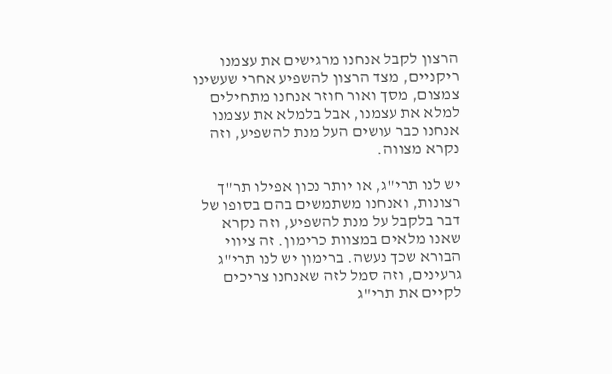הרצון לקבל אנחנו מרגישים את עצמנו ריקניים, מצד הרצון להשפיע אחרי שעשינו צמצום, מסך ואור חוזר אנחנו מתחילים למלא את עצמנו, אבל בלמלא את עצמנו אנחנו כבר עושים העל מנת להשפיע, וזה נקרא מצווה.

יש לנו תרי"ג, או יותר נכון אפילו תר"ך רצונות, ואנחנו משתמשים בהם בסופו של דבר בלקבל על מנת להשפיע, וזה נקרא שאנו מלאים במצוות כרימון. זה ציווי הבורא שכך נעשה. ברימון יש לנו תרי"ג גרעינים, וזה סמל לזה שאנחנו צריכים לקיים את תרי"ג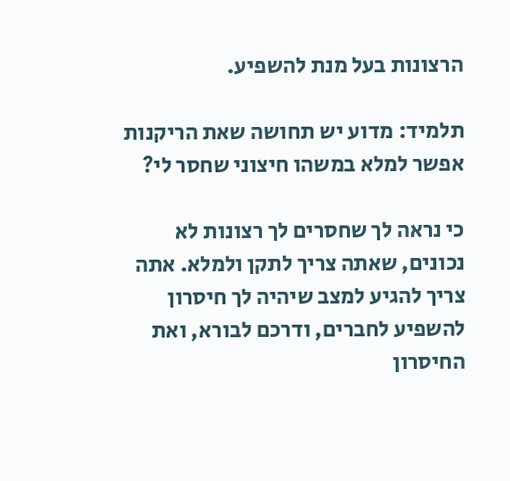הרצונות בעל מנת להשפיע.

תלמיד: מדוע יש תחושה שאת הריקנות אפשר למלא במשהו חיצוני שחסר לי?

כי נראה לך שחסרים לך רצונות לא נכונים, שאתה צריך לתקן ולמלא. אתה צריך להגיע למצב שיהיה לך חיסרון להשפיע לחברים, ודרכם לבורא, ואת החיסרון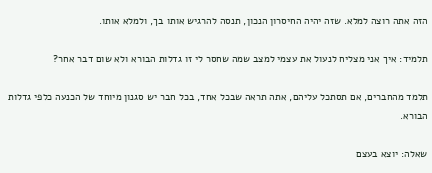הזה אתה רוצה למלא. שזה יהיה החיסרון הנכון, תנסה להרגיש אותו בך, ולמלא אותו.

תלמיד: איך אני מצליח לנעול את עצמי למצב שמה שחסר לי זו גדלות הבורא ולא שום דבר אחר?

תלמד מהחברים, אם תסתכל עליהם, אתה תראה שבכל אחד, בכל חבר יש סגנון מיוחד של הכנעה כלפי גדלות הבורא.

שאלה: יוצא בעצם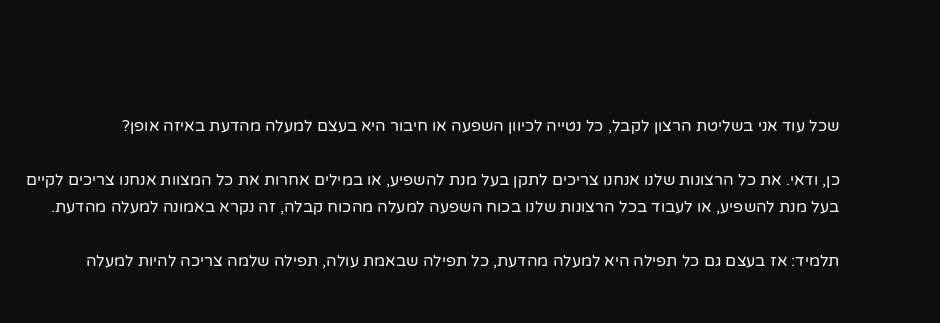שכל עוד אני בשליטת הרצון לקבל, כל נטייה לכיוון השפעה או חיבור היא בעצם למעלה מהדעת באיזה אופן?

כן, ודאי. את כל הרצונות שלנו אנחנו צריכים לתקן בעל מנת להשפיע, או במילים אחרות את כל המצוות אנחנו צריכים לקיים בעל מנת להשפיע, או לעבוד בכל הרצונות שלנו בכוח השפעה למעלה מהכוח קבלה, זה נקרא באמונה למעלה מהדעת.

תלמיד: אז בעצם גם כל תפילה היא למעלה מהדעת, כל תפילה שבאמת עולה, תפילה שלמה צריכה להיות למעלה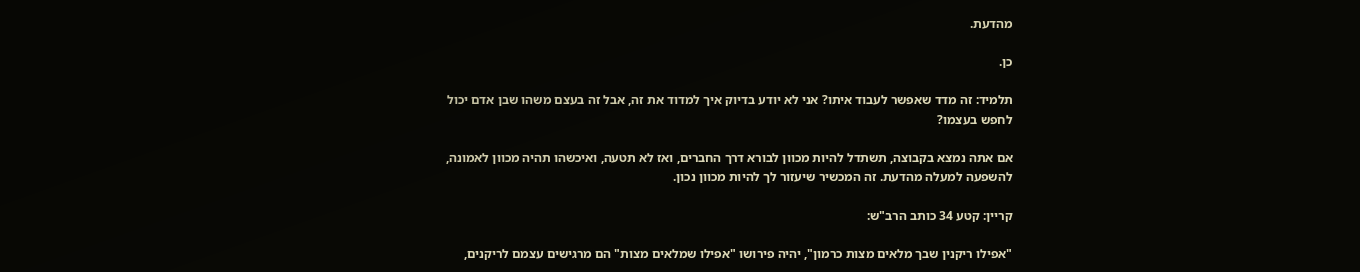מהדעת.

כן.

תלמיד: זה מדד שאפשר לעבוד איתו? אני לא יודע בדיוק איך למדוד את זה, אבל זה בעצם משהו שבן אדם יכול לחפש בעצמו?

אם אתה נמצא בקבוצה, תשתדל להיות מכוון לבורא דרך החברים, ואז לא תטעה, ואיכשהו תהיה מכוון לאמונה, להשפעה למעלה מהדעת. זה המכשיר שיעזור לך להיות מכוון נכון.

קריין: קטע 34 כותב הרב"ש:

"אפילו ריקנין שבך מלאים מצות כרמון", יהיה פירושו "אפילו שמלאים מצות" הם מרגישים עצמם לריקנים,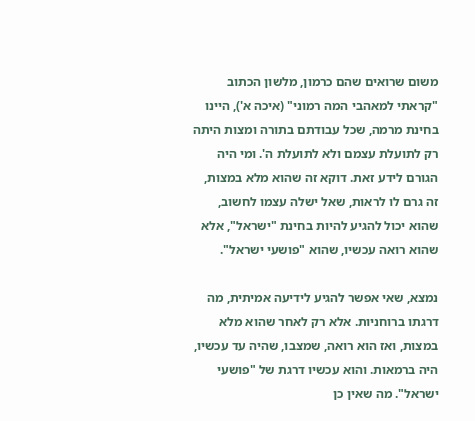משום שרואים שהם כרמון, מלשון הכתוב "קראתי למאהבי המה רמוני" (איכה א'), היינו בחינת מרמה, שכל עבודתם בתורה ומצות היתה רק לתועלת עצמם ולא לתועלת ה'. ומי היה הגורם לידע זאת. דוקא זה שהוא מלא במצות, זה גרם לו לראות, שאל ישלה עצמו לחשוב, שהוא יכול להגיע להיות בחינת "ישראל", אלא שהוא רואה עכשיו, שהוא "פושעי ישראל".

נמצא, שאי אפשר להגיע לידיעה אמיתית, מה דרגתו ברוחניות. אלא רק לאחר שהוא מלא במצות, ואז הוא רואה, שמצבו, שהיה עד עכשיו, היה ברמאות. והוא עכשיו דרגת של "פושעי ישראל". מה שאין כן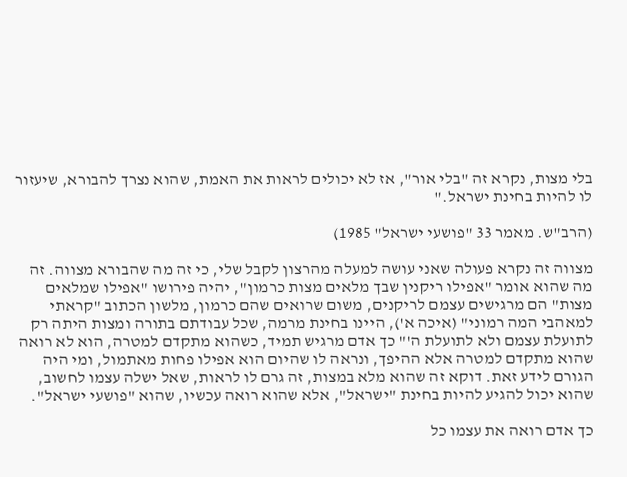בלי מצות, נקרא זה "בלי אור", אז לא יכולים לראות את האמת, שהוא נצרך להבורא, שיעזור לו להיות בחינת ישראל."

(הרב"ש. מאמר 33 "פושעי ישראל" 1985)

מצווה זה נקרא פעולה שאני עושה למעלה מהרצון לקבל שלי, כי זה מה שהבורא מצווה. זה מה שהוא אומר "אפילו ריקנין שבך מלאים מצות כרמון", יהיה פירושו "אפילו שמלאים מצות" הם מרגישים עצמם לריקנים, משום שרואים שהם כרמון, מלשון הכתוב "קראתי למאהבי המה רמוני" (איכה א'), היינו בחינת מרמה, שכל עבודתם בתורה ומצות היתה רק לתועלת עצמם ולא לתועלת ה'" כך אדם מרגיש תמיד, כשהוא מתקדם למטרה, הוא לא רואה שהוא מתקדם למטרה אלא ההיפך, ונראה לו שהיום הוא אפילו פחות מאתמול, ומי היה הגורם לידע זאת. דוקא זה שהוא מלא במצות, זה גרם לו לראות, שאל ישלה עצמו לחשוב, שהוא יכול להגיע להיות בחינת "ישראל", אלא שהוא רואה עכשיו, שהוא "פושעי ישראל".

כך אדם רואה את עצמו כל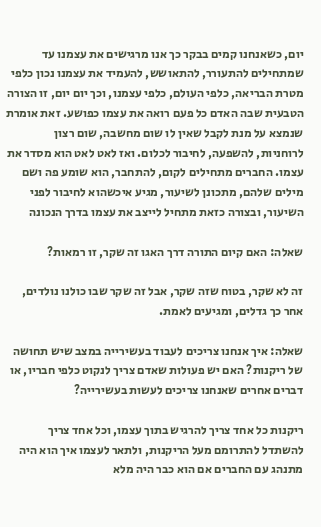יום, כשאנחנו קמים בבקר כך אנו מרגישים את עצמנו עד שמתחילים להתעורר, להתאושש, להעמיד את עצמנו נכון כלפי מטרת הבריאה, כלפי העולם, כלפי עצמנו, וכך יום יום, זו הצורה הטבעית שבה האדם כל פעם רואה את עצמו כפושע. זאת אומרת שנמצא על מנת לקבל שאין לו שום מחשבה, שום רצון לרוחניות, להשפעה, לחיבור לכלום. ואז לאט לאט הוא מסדר את עצמו. החברים מתחילים לקום, להתחבר, הוא שומע פה ושם מילים שלהם, מתכונן לשיעור, מגיע איכשהוא לחיבור לפני השיעור, ובצורה כזאת מתחיל לייצב את עצמו בדרך הנכונה

שאלה: האם קיום התורה דרך האגו זה שקר, זו רמאות?

זה לא שקר, בטוח שזה שקר, אבל זה שקר שבו כולנו נולדים, אחר כך גדלים, ומגיעים לאמת.

שאלה: איך אנחנו צריכים לעבוד בעשירייה במצב שיש תחושה של ריקנות? האם יש פעולות שאדם צריך לנקוט כלפי חבריו, או דברים אחרים שאנחנו צריכים לעשות בעשירייה?

ריקנות כל אחד צריך להרגיש בתוך עצמו, וכל אחד צריך להשתדל להתרומם מעל הריקנות, ולתאר לעצמו איך הוא היה מתנהג עם החברים אם הוא כבר היה מלא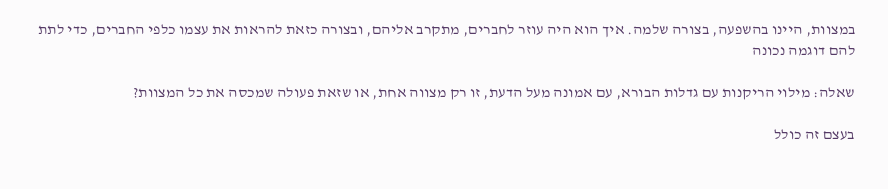במצוות, היינו בהשפעה, בצורה שלמה. איך הוא היה עוזר לחברים, מתקרב אליהם, ובצורה כזאת להראות את עצמו כלפי החברים, כדי לתת להם דוגמה נכונה

שאלה: מילוי הריקנות עם גדלות הבורא, עם אמונה מעל הדעת, זו רק מצווה אחת, או שזאת פעולה שמכסה את כל המצוות?

בעצם זה כולל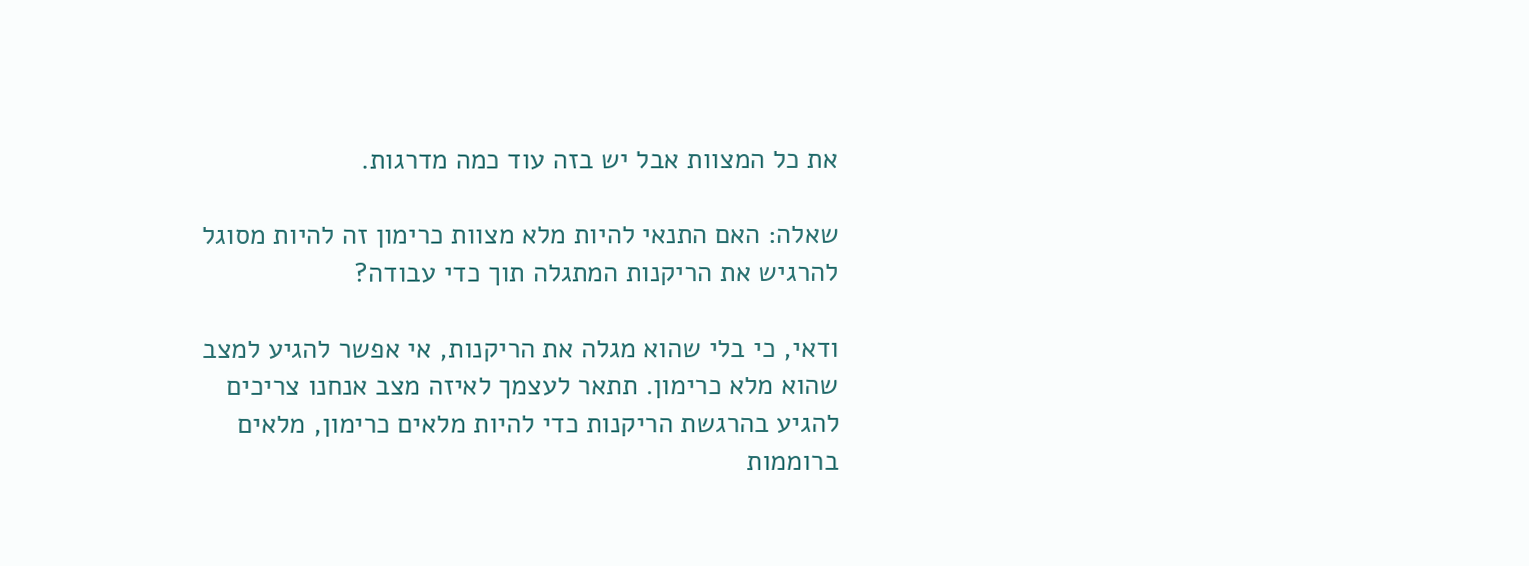את כל המצוות אבל יש בזה עוד כמה מדרגות.

שאלה: האם התנאי להיות מלא מצוות כרימון זה להיות מסוגל להרגיש את הריקנות המתגלה תוך כדי עבודה?

ודאי, כי בלי שהוא מגלה את הריקנות, אי אפשר להגיע למצב שהוא מלא כרימון. תתאר לעצמך לאיזה מצב אנחנו צריכים להגיע בהרגשת הריקנות כדי להיות מלאים כרימון, מלאים ברוממות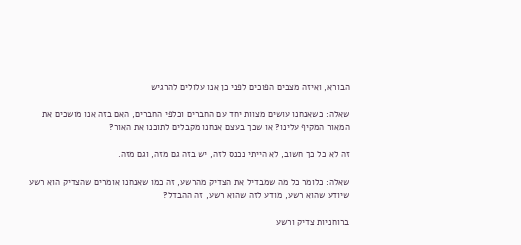הבורא, ואיזה מצבים הפוכים לפני כן אנו עלולים להרגיש

שאלה: כשאנחנו עושים מצוות יחד עם החברים וכלפי החברים, האם בזה אנו מושכים את המאור המקיף עלינו? או שכך בעצם אנחנו מקבלים לתוכנו את האור?

זה לא כל כך חשוב, לא הייתי נכנס לזה, יש בזה גם מזה, וגם מזה.

שאלה: כלומר כל מה שמבדיל את הצדיק מהרשע, זה כמו שאנחנו אומרים שהצדיק הוא רשע שיודע שהוא רשע, מודע לזה שהוא רשע, זה ההבדל?

ברוחניות צדיק ורשע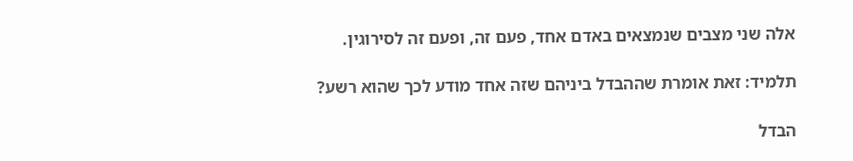אלה שני מצבים שנמצאים באדם אחד, פעם זה, ופעם זה לסירוגין.

תלמיד: זאת אומרת שההבדל ביניהם שזה אחד מודע לכך שהוא רשע?

הבדל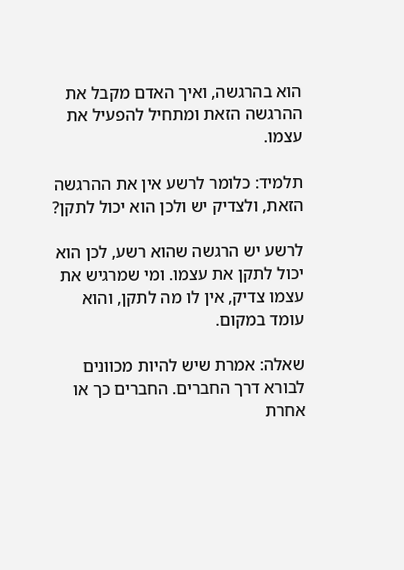הוא בהרגשה, ואיך האדם מקבל את ההרגשה הזאת ומתחיל להפעיל את עצמו.

תלמיד: כלומר לרשע אין את ההרגשה הזאת, ולצדיק יש ולכן הוא יכול לתקן?

לרשע יש הרגשה שהוא רשע, לכן הוא יכול לתקן את עצמו. ומי שמרגיש את עצמו צדיק, אין לו מה לתקן, והוא עומד במקום.

שאלה: אמרת שיש להיות מכוונים לבורא דרך החברים. החברים כך או אחרת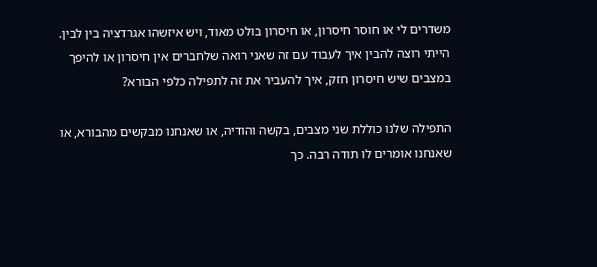משדרים לי או חוסר חיסרון, או חיסרון בולט מאוד, ויש איזשהו אגרדציה בין לבין. הייתי רוצה להבין איך לעבוד עם זה שאני רואה שלחברים אין חיסרון או להיפך במצבים שיש חיסרון חזק, איך להעביר את זה לתפילה כלפי הבורא?

התפילה שלנו כוללת שני מצבים, בקשה והודיה, או שאנחנו מבקשים מהבורא, או שאנחנו אומרים לו תודה רבה. כך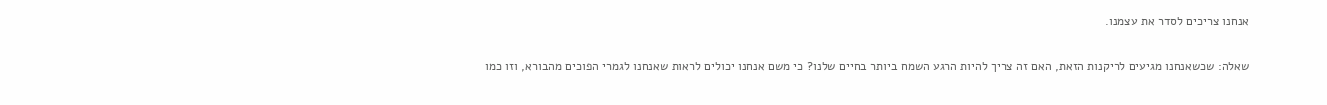אנחנו צריכים לסדר את עצמנו.

שאלה: שכשאנחנו מגיעים לריקנות הזאת, האם זה צריך להיות הרגע השמח ביותר בחיים שלנו? כי משם אנחנו יכולים לראות שאנחנו לגמרי הפוכים מהבורא, וזו כמו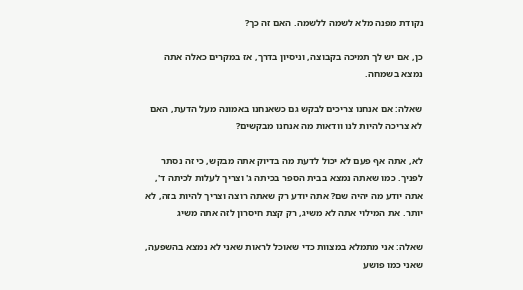נקודת מפנה מלא לשמה ללשמה. האם זה כך?

כן, אם יש לך תמיכה בקבוצה, וניסיון בדרך, אז במקרים כאלה אתה נמצא בשמחה.

שאלה: אם אנחנו צריכים לבקש גם כשאנחנו באמונה מעל הדעת, האם לא צריכה להיות לנו וודאות מה אנחנו מבקשים?

לא, אתה אף פעם לא יכול לדעת מה בדיוק אתה מבקש, כי זה נסתר לפניך. כמו שאתה נמצא בבית הספר בכיתה ג' וצריך לעלות לכיתה ד', אתה יודע מה יהיה שם? אתה יודע רק שאתה רוצה וצריך להיות בזה, לא יותר. את המילוי אתה לא משיג, רק קצת חיסרון לזה אתה משיג

שאלה: אני מתמלא במצוות כדי שאוכל לראות שאני לא נמצא בהשפעה, שאני כמו פושע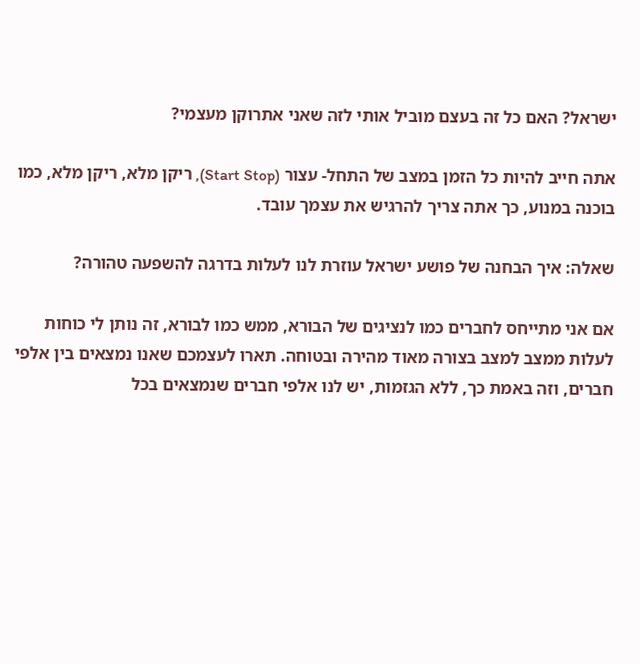ישראל? האם כל זה בעצם מוביל אותי לזה שאני אתרוקן מעצמי?

אתה חייב להיות כל הזמן במצב של התחל- עצור (Start Stop), ריקן מלא, ריקן מלא, כמו בוכנה במנוע, כך אתה צריך להרגיש את עצמך עובד.

שאלה: איך הבחנה של פושע ישראל עוזרת לנו לעלות בדרגה להשפעה טהורה?

אם אני מתייחס לחברים כמו לנציגים של הבורא, ממש כמו לבורא, זה נותן לי כוחות לעלות ממצב למצב בצורה מאוד מהירה ובטוחה. תארו לעצמכם שאנו נמצאים בין אלפי חברים, וזה באמת כך, ללא הגזמות, יש לנו אלפי חברים שנמצאים בכל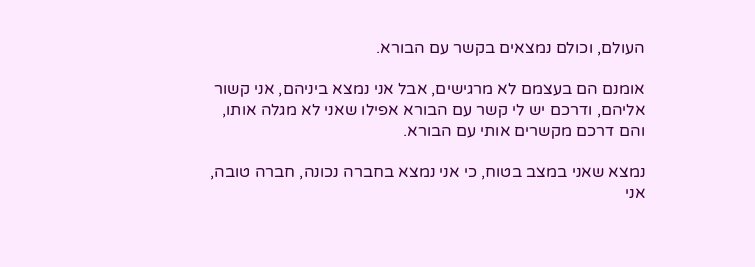העולם, וכולם נמצאים בקשר עם הבורא.

אומנם הם בעצמם לא מרגישים, אבל אני נמצא ביניהם, אני קשור אליהם, ודרכם יש לי קשר עם הבורא אפילו שאני לא מגלה אותו, והם דרכם מקשרים אותי עם הבורא.

נמצא שאני במצב בטוח, כי אני נמצא בחברה נכונה, חברה טובה, אני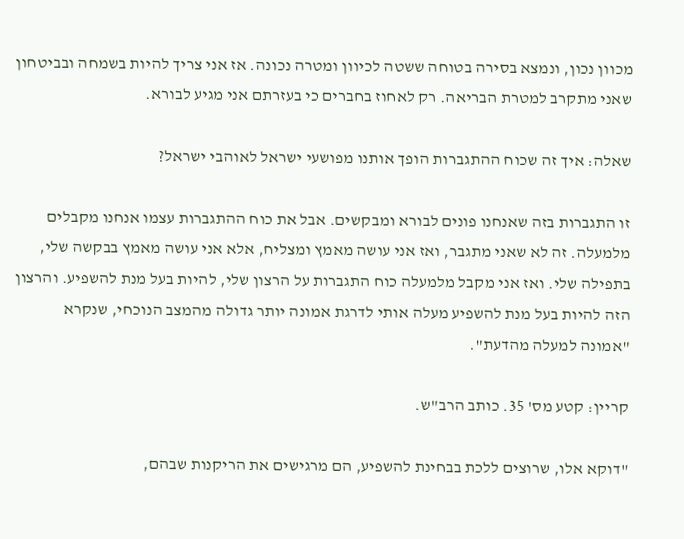מכוון נכון, ונמצא בסירה בטוחה ששטה לכיוון ומטרה נכונה. אז אני צריך להיות בשמחה ובביטחון שאני מתקרב למטרת הבריאה. רק לאחוז בחברים כי בעזרתם אני מגיע לבורא.

שאלה: איך זה שכוח ההתגברות הופך אותנו מפושעי ישראל לאוהבי ישראל?

זו התגברות בזה שאנחנו פונים לבורא ומבקשים. אבל את כוח ההתגברות עצמו אנחנו מקבלים מלמעלה. זה לא שאני מתגבר, ואז אני עושה מאמץ ומצליח, אלא אני עושה מאמץ בבקשה שלי, בתפילה שלי. ואז אני מקבל מלמעלה כוח התגברות על הרצון שלי, להיות בעל מנת להשפיע. והרצון הזה להיות בעל מנת להשפיע מעלה אותי לדרגת אמונה יותר גדולה מהמצב הנוכחי, שנקרא "אמונה למעלה מהדעת".

קריין: קטע מס' 35. כותב הרב"ש.

"דוקא אלו, שרוצים ללכת בבחינת להשפיע, הם מרגישים את הריקנות שבהם,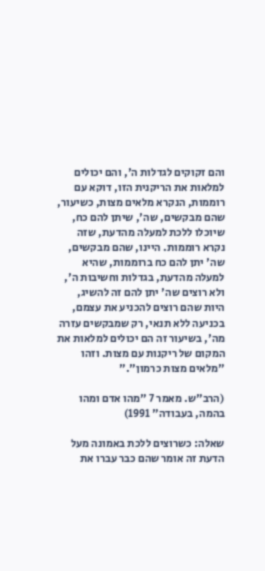והם זקוקים לגדלות ה', והם יכולים למלאות את הריקנית הזו, דוקא עם רוממות, הנקרא מלאים מצות, כשיעור, שהם מבקשים, שה', שיתן להם כח, שיוכלו ללכת למעלה מהדעת, שזה נקרא רוממות. היינו, שהם מבקשים, שה' יתן להם כח ברוממות, שהיא למעלה מהדעת, בגדלות וחשיבות ה', ולא רוצים שה' יתן להם זה להשיג, היות שהם רוצים להכניע את עצמם, בכניעה ללא תנאי, רק שמבקשים עזרה מה', בשיעור זה הם יכולים למלאות את המקום של ריקנות עם מצות. וזהו "מלאים מצות כרמון"."

(הרב"ש. מאמר 7 "מהו אדם ומהו בהמה, בעבודה" 1991)

שאלה: כשרוצים ללכת באמונה מעל הדעת זה אומר שהם כבר עברו את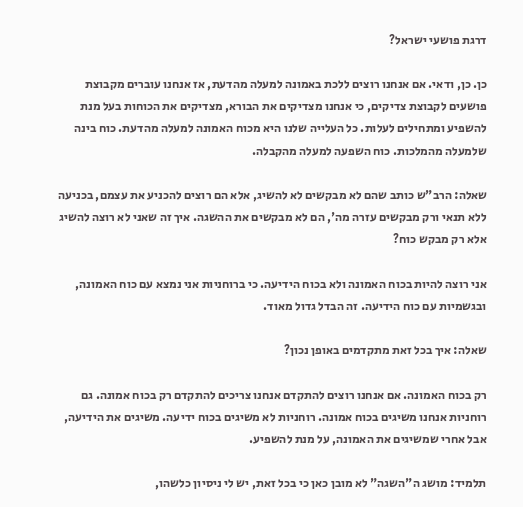דרגת פושעי ישראל?

כן. כן, ודאי. אם אנחנו רוצים ללכת באמונה למעלה מהדעת, אז אנחנו עוברים מקבוצת פושעים לקבוצת צדיקים, כי אנחנו מצדיקים את הבורא, מצדיקים את הכוחות בעל מנת להשפיע ומתחילים לעלות. כל העלייה שלנו היא מכוח האמונה למעלה מהדעת. כוח בינה שלמעלה מהמלכות. כוח השפעה למעלה מהקבלה.

שאלה: הרב"ש כותב שהם לא מבקשים לא להשיג, אלא הם רוצים להכניע את עצמם, בכניעה ללא תנאי ורק מבקשים עזרה מה', הם לא מבקשים את ההשגה. איך זה שאני לא רוצה להשיג אלא רק מבקש כוח?

אני רוצה להיות בכוח האמונה ולא בכוח הידיעה. כי ברוחניות אני נמצא עם כוח האמונה, ובגשמיות עם כוח הידיעה. זה הבדל גדול מאוד.

שאלה: איך בכל זאת מתקדמים באופן נכון?

רק בכוח האמונה. אם אנחנו רוצים להתקדם אנחנו צריכים להתקדם רק בכוח אמונה. גם רוחניות אנחנו משיגים בכוח אמונה. רוחניות לא משיגים בכוח ידיעה. משיגים את הידיעה, אבל אחרי שמשיגים את האמונה, על מנת להשפיע.

תלמיד: מושג ה"השגה" לא מובן כאן כי בכל זאת, יש לי ניסיון כלשהו,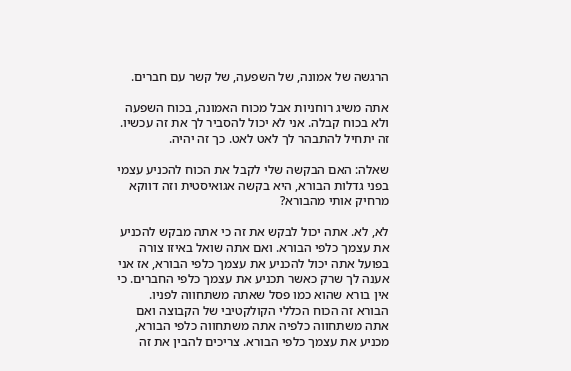הרגשה של אמונה, של השפעה, של קשר עם חברים.

אתה משיג רוחניות אבל מכוח האמונה, בכוח השפעה ולא בכוח קבלה. אני לא יכול להסביר לך את זה עכשיו. זה יתחיל להתבהר לך לאט לאט. כך זה יהיה.

שאלה: האם הבקשה שלי לקבל את הכוח להכניע עצמי בפני גדלות הבורא, היא בקשה אגואיסטית וזה דווקא מרחיק אותי מהבורא?

לא, לא. אתה יכול לבקש את זה כי אתה מבקש להכניע את עצמך כלפי הבורא. ואם אתה שואל באיזו צורה בפועל אתה יכול להכניע את עצמך כלפי הבורא, אז אני אענה לך שרק כאשר תכניע את עצמך כלפי החברים. כי אין בורא שהוא כמו פסל שאתה משתחווה לפניו. הבורא זה הכוח הכללי הקולקטיבי של הקבוצה ואם אתה משתחווה כלפיה אתה משתחווה כלפי הבורא, מכניע את עצמך כלפי הבורא. צריכים להבין את זה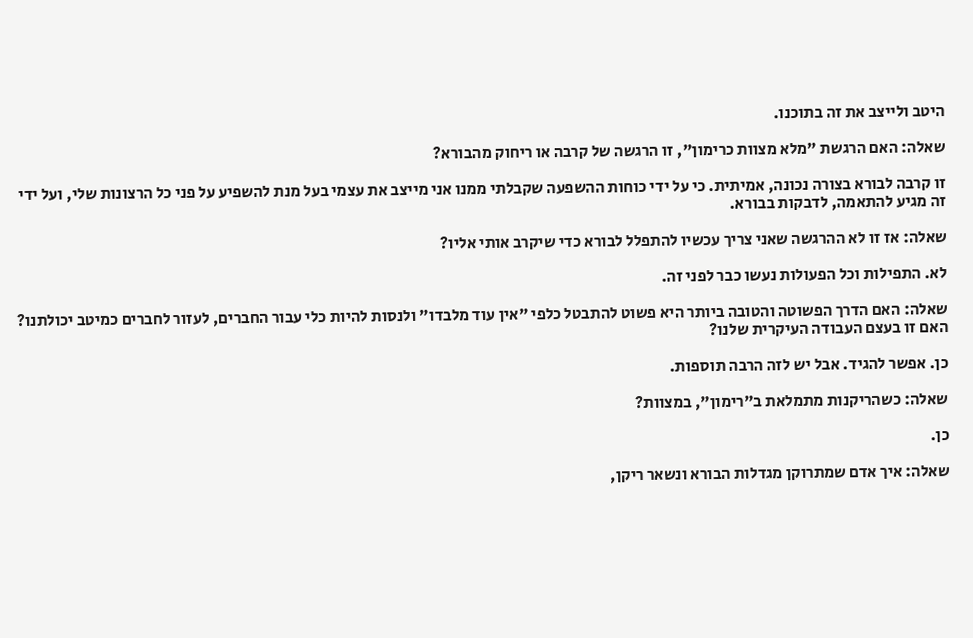היטב ולייצב את זה בתוכנו.

שאלה: האם הרגשת "מלא מצוות כרימון", זו הרגשה של קרבה או ריחוק מהבורא?

זו קרבה לבורא בצורה נכונה, אמיתית. כי על ידי כוחות ההשפעה שקבלתי ממנו אני מייצב את עצמי בעל מנת להשפיע על פני כל הרצונות שלי, ועל ידי זה מגיע להתאמה, לדבקות בבורא.

שאלה: אז זו לא ההרגשה שאני צריך עכשיו להתפלל לבורא כדי שיקרב אותי אליו?

לא. התפילות וכל הפעולות נעשו כבר לפני זה.

שאלה: האם הדרך הפשוטה והטובה ביותר היא פשוט להתבטל כלפי "אין עוד מלבדו" ולנסות להיות כלי עבור החברים, לעזור לחברים כמיטב יכולתנו? האם זו בעצם העבודה העיקרית שלנו?

כן. אפשר להגיד. אבל יש לזה הרבה תוספות.

שאלה: כשהריקנות מתמלאת ב"רימון", במצוות?

כן.

שאלה: איך אדם שמתרוקן מגדלות הבורא ונשאר ריקן,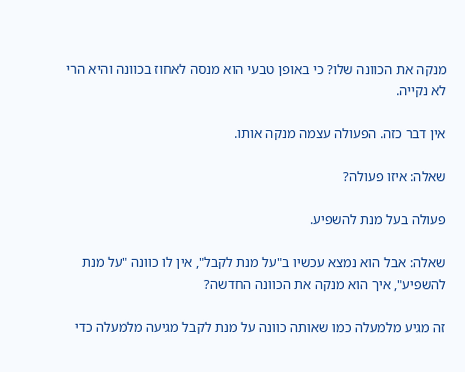מנקה את הכוונה שלו? כי באופן טבעי הוא מנסה לאחוז בכוונה והיא הרי לא נקייה.

אין דבר כזה. הפעולה עצמה מנקה אותו.

שאלה: איזו פעולה?

פעולה בעל מנת להשפיע.

שאלה: אבל הוא נמצא עכשיו ב"על מנת לקבל", אין לו כוונה "על מנת להשפיע", איך הוא מנקה את הכוונה החדשה?

זה מגיע מלמעלה כמו שאותה כוונה על מנת לקבל מגיעה מלמעלה כדי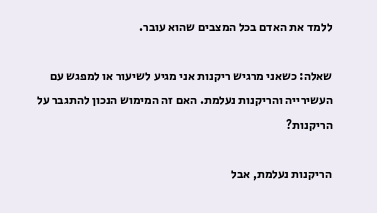ללמד את האדם בכל המצבים שהוא עובר.

שאלה: כשאני מרגיש ריקנות אני מגיע לשיעור או למפגש עם העשירייה והריקנות נעלמת. האם זה המימוש הנכון להתגבר על הריקנות?

הריקנות נעלמת, אבל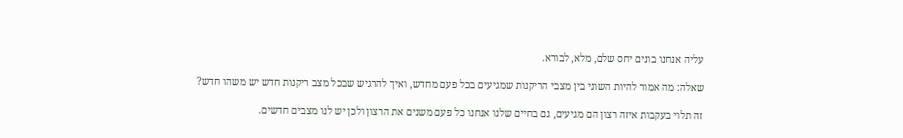עליה אנחנו בונים יחס שלם, מלא, לבורא.

שאלה: מה אמור להיות השוני בין מצבי הריקנות שמגיעים בכל פעם מחדש, ואיך להרגיש שבכל מצב ריקנות חדש יש משהו חדש?

זה תלוי בעקבות איזה רצון הם מגיעים, גם בחיים שלנו אנחנו כל פעם משנים את הרצון ולכן יש לנו מצבים חדשים.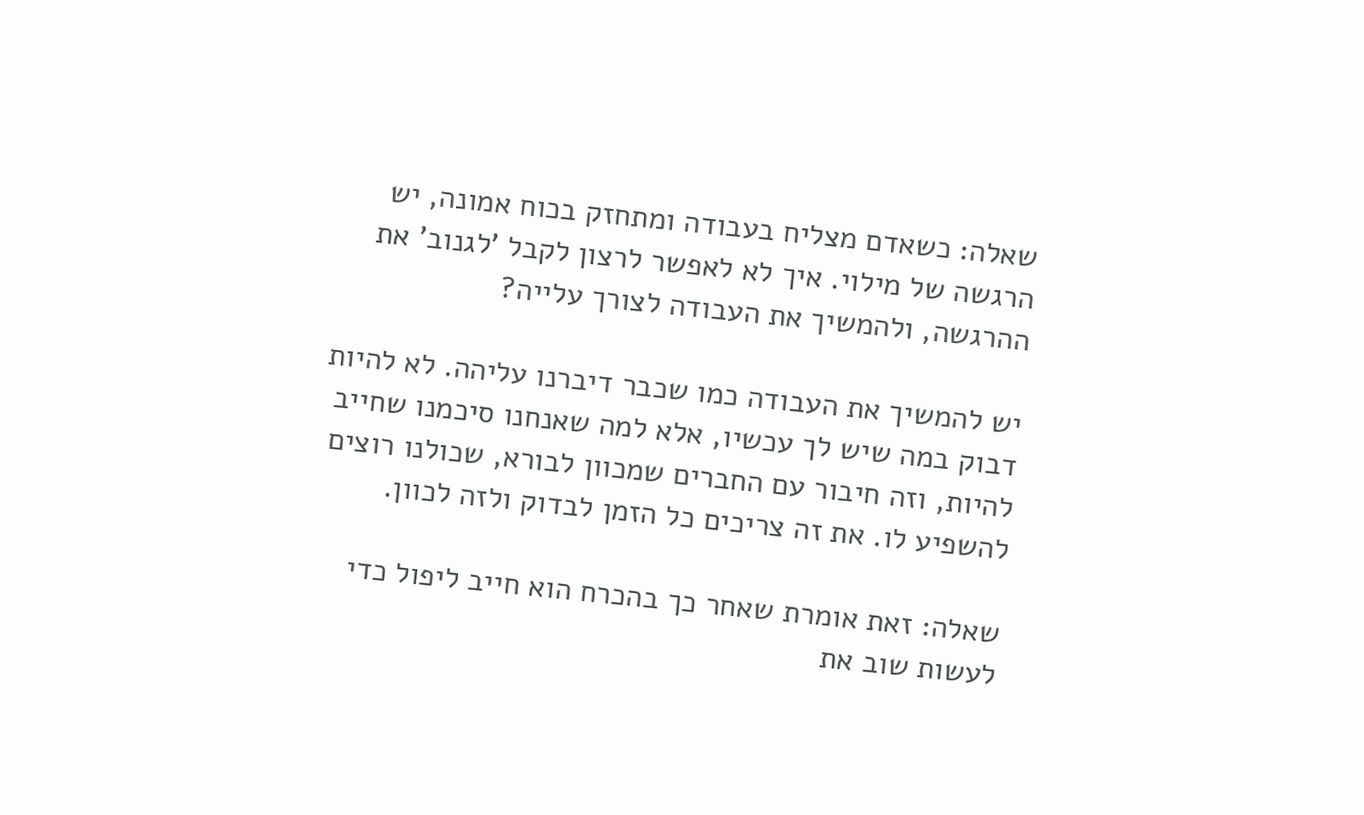שאלה: כשאדם מצליח בעבודה ומתחזק בכוח אמונה, יש הרגשה של מילוי. איך לא לאפשר לרצון לקבל 'לגנוב' את ההרגשה, ולהמשיך את העבודה לצורך עלייה?

יש להמשיך את העבודה כמו שכבר דיברנו עליהה. לא להיות דבוק במה שיש לך עכשיו, אלא למה שאנחנו סיכמנו שחייב להיות, וזה חיבור עם החברים שמכוון לבורא, שכולנו רוצים להשפיע לו. את זה צריכים כל הזמן לבדוק ולזה לכוון.

שאלה: זאת אומרת שאחר כך בהכרח הוא חייב ליפול כדי לעשות שוב את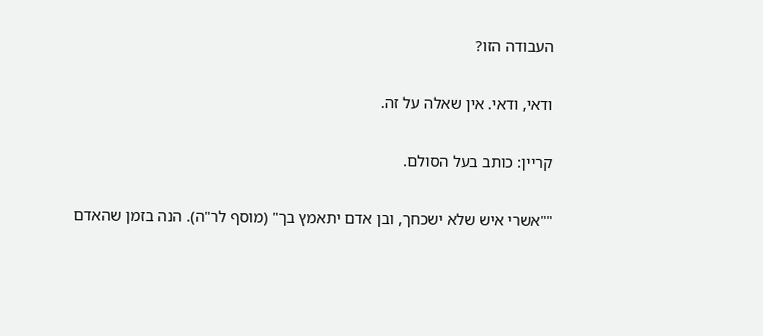העבודה הזו?

ודאי, ודאי. אין שאלה על זה.

קריין: כותב בעל הסולם.

""אשרי איש שלא ישכחך, ובן אדם יתאמץ בך" (מוסף לר"ה). הנה בזמן שהאדם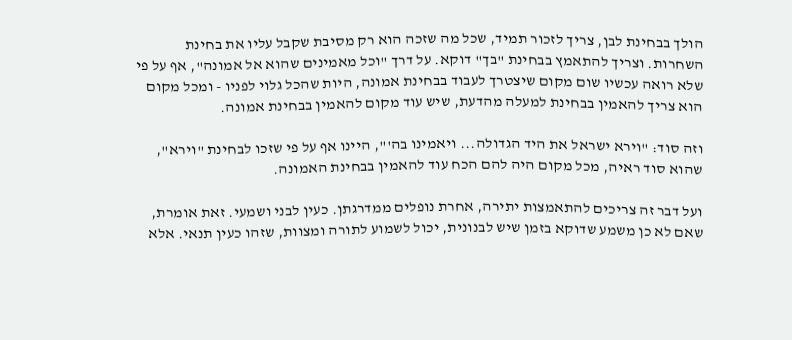הולך בבחינת לבן, צריך לזכור תמיד, שכל מה שזכה הוא רק מסיבת שקבל עליו את בחינת השחרות. וצריך להתאמץ בבחינת "בך" דוקא. על דרך "וכל מאמינים שהוא אל אמונה", אף על פי שלא רואה עכשיו שום מקום שיצטרך לעבוד בבחינת אמונה, היות שהכל גלוי לפניו - ומכל מקום הוא צריך להאמין בבחינת למעלה מהדעת, שיש עוד מקום להאמין בבחינת אמונה.

וזה סוד: "וירא ישראל את היד הגדולה... ויאמינו בה'", היינו אף על פי שזכו לבחינת "וירא", שהוא סוד ראיה, מכל מקום היה להם הכח עוד להאמין בבחינת האמונה.

ועל דבר זה צריכים להתאמצות יתירה, אחרת נופלים ממדרגתן. כעין לבני ושמעי. זאת אומרת, שאם לא כן משמע שדוקא בזמן שיש לבנונית, יכול לשמוע לתורה ומצוות, שזהו כעין תנאי. אלא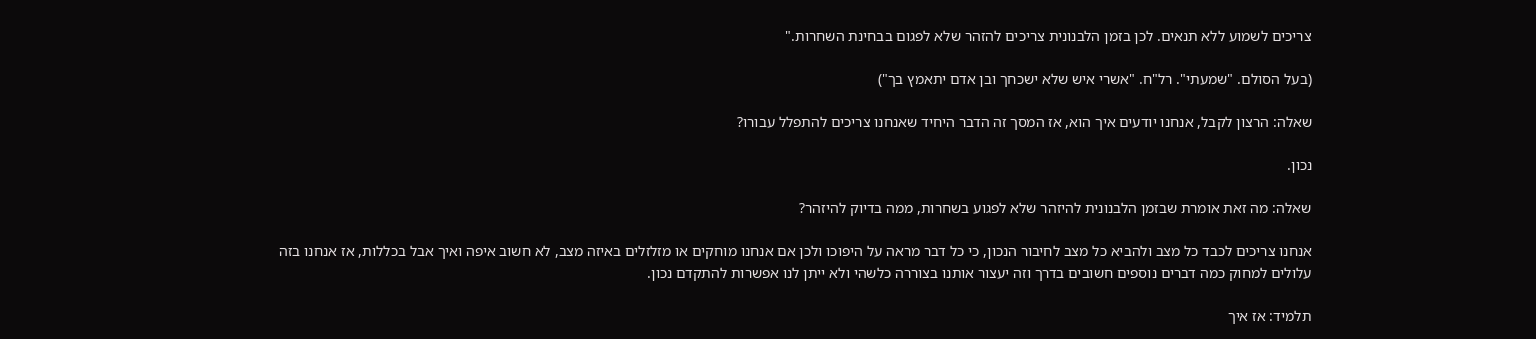צריכים לשמוע ללא תנאים. לכן בזמן הלבנונית צריכים להזהר שלא לפגום בבחינת השחרות."

(בעל הסולם. "שמעתי". רל"ח. "אשרי איש שלא ישכחך ובן אדם יתאמץ בך")

שאלה: הרצון לקבל, אנחנו יודעים איך הוא, אז המסך זה הדבר היחיד שאנחנו צריכים להתפלל עבורו?

נכון.

שאלה: מה זאת אומרת שבזמן הלבנונית להיזהר שלא לפגוע בשחרות, ממה בדיוק להיזהר?

אנחנו צריכים לכבד כל מצב ולהביא כל מצב לחיבור הנכון, כי כל דבר מראה על היפוכו ולכן אם אנחנו מוחקים או מזלזלים באיזה מצב, לא חשוב איפה ואיך אבל בכללות, אז אנחנו בזה עלולים למחוק כמה דברים נוספים חשובים בדרך וזה יעצור אותנו בצוררה כלשהי ולא ייתן לנו אפשרות להתקדם נכון.

תלמיד: אז איך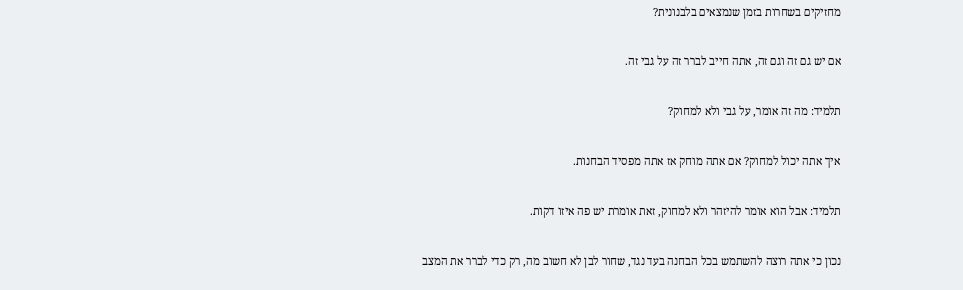מחזיקים בשחרות בזמן שנמצאים בלבנונית?

אם יש גם זה וגם זה, אתה חייב לברר זה על גבי זה.

תלמיד: מה זה אומר, על גבי ולא למחוק?

איך אתה יכול למחוק? אם אתה מוחק אז אתה מפסיד הבחנות.

תלמיד: אבל הוא אומר להיזהר ולא למחוק, זאת אומרת יש פה איזו דקות.

נכון כי אתה רוצה להשתמש בכל הבחנה בעד נגד, שחור לבן לא חשוב מה, רק כדי לברר את המצב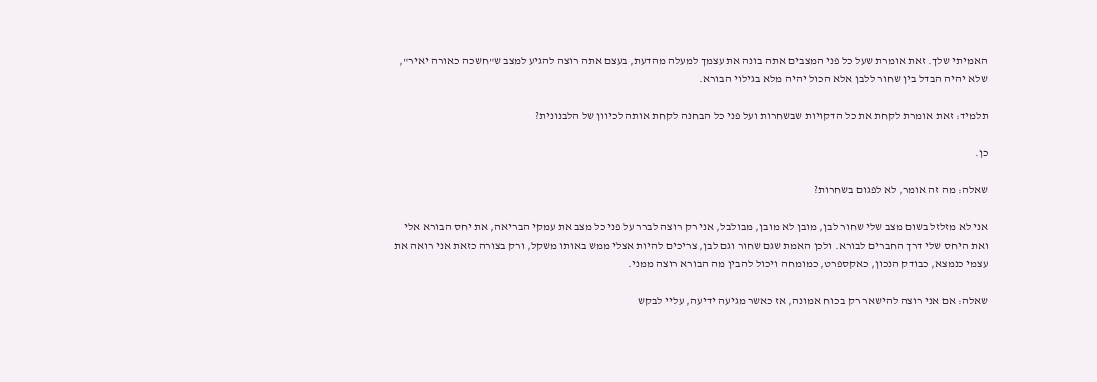האמיתי שלך. זאת אומרת שעל כל פני המצבים אתה בונה את עצמך למעלה מהדעת, בעצם אתה רוצה להגיע למצב ש"חשכה כאורה יאיר", שלא יהיה הבדל בין שחור ללבן אלא הכול יהיה מלא בגילוי הבורא.

תלמיד: זאת אומרת לקחת את כל הדקויות שבשחרות ועל פני כל הבחנה לקחת אותה לכיוון של הלבנונית?

כן.

שאלה: מה זה אומר, לא לפגום בשחרות?

אני לא מזלזל בשום מצב שלי שחור לבן, מובן לא מובן, מבולבל, אני רק רוצה לברר על פני כל מצב את עמקי הבריאה, את יחס הבורא אלי ואת היחס שלי דרך החברים לבורא. ולכן האמת שגם שחור וגם לבן, צריכים להיות אצלי ממש באותו משקל, ורק בצורה כזאת אני רואה את עצמי כנמצא, כבודק הנכון, כאקספרט, כמומחה ויכול להבין מה הבורא רוצה ממני.

שאלה: אם אני רוצה להישאר רק בכוח אמונה, אז כאשר מגיעה ידיעה, עליי לבקש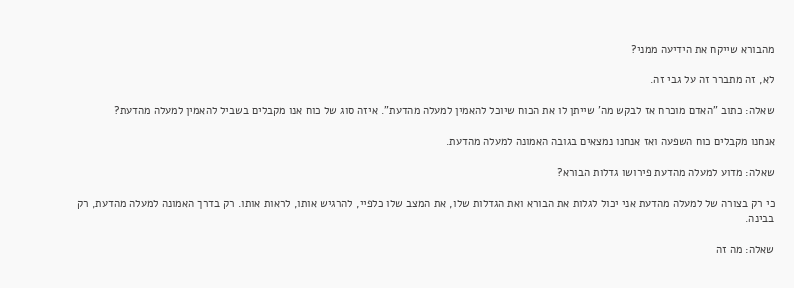מהבורא שייקח את הידיעה ממני?

לא, זה מתברר זה על גבי זה.

שאלה: כתוב "האדם מוכרח אז לבקש מה' שייתן לו את הכוח שיוכל להאמין למעלה מהדעת". איזה סוג של כוח אנו מקבלים בשביל להאמין למעלה מהדעת?

אנחנו מקבלים כוח השפעה ואז אנחנו נמצאים בגובה האמונה למעלה מהדעת.

שאלה: מדוע למעלה מהדעת פירושו גדלות הבורא?

כי רק בצורה של למעלה מהדעת אני יכול לגלות את הבורא ואת הגדלות שלו, את המצב שלו כלפיי, להרגיש אותו, לראות אותו. רק בדרך האמונה למעלה מהדעת, רק בבינה.

שאלה: מה זה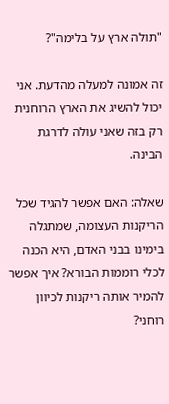"תולה ארץ על בלימה"?

זה אמונה למעלה מהדעת. אני יכול להשיג את הארץ הרוחנית רק בזה שאני עולה לדרגת הבינה.

שאלה: האם אפשר להגיד שכל הריקנות העצומה, שמתגלה בימינו בבני האדם, היא הכנה לכלי רוממות הבורא? איך אפשר להמיר אותה ריקנות לכיוון רוחני?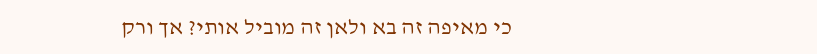כי מאיפה זה בא ולאן זה מוביל אותי? אך ורק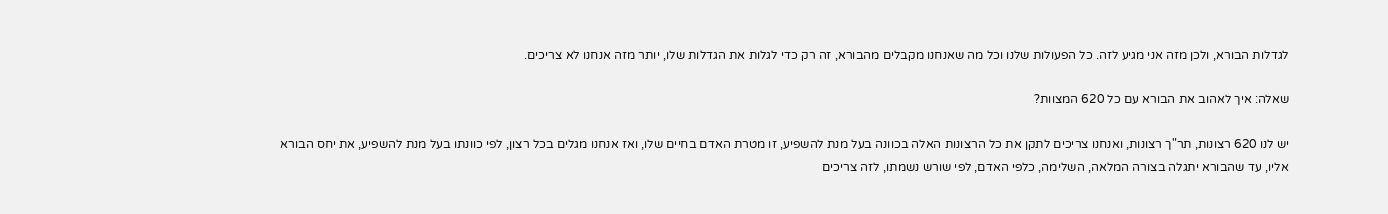לגדלות הבורא, ולכן מזה אני מגיע לזה. כל הפעולות שלנו וכל מה שאנחנו מקבלים מהבורא, זה רק כדי לגלות את הגדלות שלו, יותר מזה אנחנו לא צריכים.

שאלה: איך לאהוב את הבורא עם כל 620 המצוות?

יש לנו 620 רצונות, תר"ך רצונות, ואנחנו צריכים לתקן את כל הרצונות האלה בכוונה בעל מנת להשפיע, זו מטרת האדם בחיים שלו, ואז אנחנו מגלים בכל רצון, לפי כוונתו בעל מנת להשפיע, את יחס הבורא אליו, עד שהבורא יתגלה בצורה המלאה, השלימה, כלפי האדם, לפי שורש נשמתו, לזה צריכים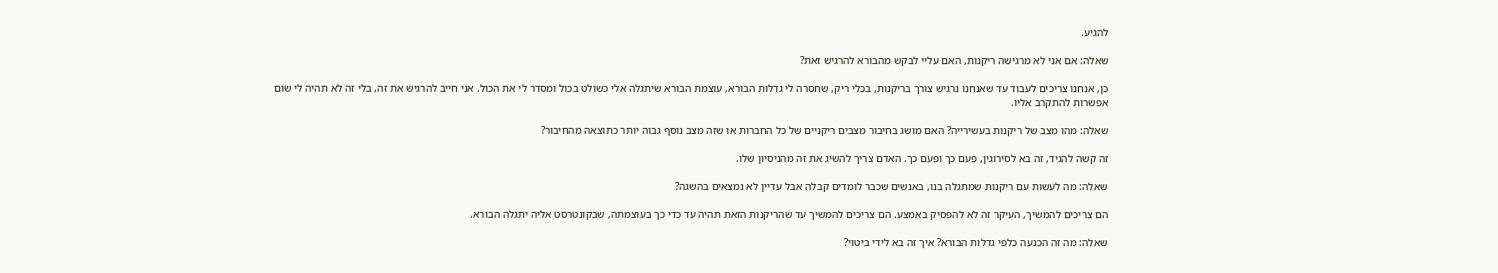להגיע.

שאלה: אם אני לא מרגישה ריקנות, האם עליי לבקש מהבורא להרגיש זאת?

כן, אנחנו צריכים לעבוד עד שאנחנו נרגיש צורך בריקנות, בכלי ריק, שחסרה לי גדלות הבורא, עוצמת הבורא שיתגלה אלי כשולט בכול ומסדר לי את הכול. אני חייב להרגיש את זה, בלי זה לא תהיה לי שום אפשרות להתקרב אליו.

שאלה: מהו מצב של ריקנות בעשירייה? האם מושג בחיבור מצבים ריקניים של כל החברות או שזה מצב נוסף גבוה יותר כתוצאה מהחיבור?

זה קשה להגיד, זה בא לסירוגין, פעם כך ופעם כך. האדם צריך להשיג את זה מהניסיון שלו.

שאלה: מה לעשות עם ריקנות שמתגלה בנו, באנשים שכבר לומדים קבלה אבל עדיין לא נמצאים בהשגה?

הם צריכים להמשיך, העיקר זה לא להפסיק באמצע. הם צריכים להמשיך עד שהריקנות הזאת תהיה עד כדי כך בעוצמתה, שבקונטרסט אליה יתגלה הבורא.

שאלה: מה זה הכנעה כלפי גדלות הבורא? איך זה בא לידי ביטוי?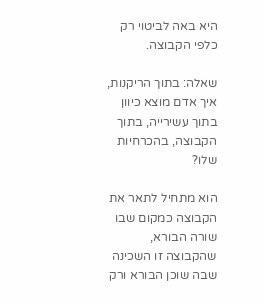היא באה לביטוי רק כלפי הקבוצה.

שאלה: בתוך הריקנות, איך אדם מוצא כיוון בתוך עשירייה, בתוך הקבוצה, בהכרחיות שלו?

הוא מתחיל לתאר את הקבוצה כמקום שבו שורה הבורא, שהקבוצה זו השכינה שבה שוכן הבורא ורק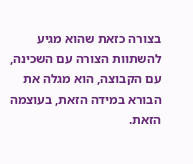בצורה כזאת שהוא מגיע להשתוות הצורה עם השכינה, עם הקבוצה, הוא מגלה את הבורא במידה הזאת, בעוצמה הזאת.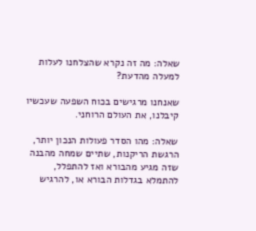שאלה: מה זה נקרא שהצלחנו לעלות למעלה מהדעת?

שאנחנו מרגישים בכוח השפעה שעכשיו קיבלנו, את העולם הרוחני.

שאלה: מהו הסדר פעולות הנכון יותר, הרגשת הריקנות, שתיים שמחה מהבנה שזה מגיע מהבורא ואז להתפלל, להתמלא בגדלות הבורא או, להרגיש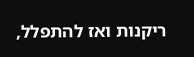ריקנות ואז להתפלל,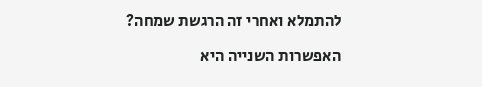להתמלא ואחרי זה הרגשת שמחה?

האפשרות השנייה היא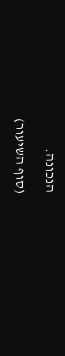הנכונה.

(סוף השיעור)